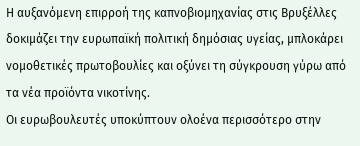Η αυξανόμενη επιρροή της καπνοβιομηχανίας στις Βρυξέλλες δοκιμάζει την ευρωπαϊκή πολιτική δημόσιας υγείας, μπλοκάρει νομοθετικές πρωτοβουλίες και οξύνει τη σύγκρουση γύρω από τα νέα προϊόντα νικοτίνης.
Οι ευρωβουλευτές υποκύπτουν ολοένα περισσότερο στην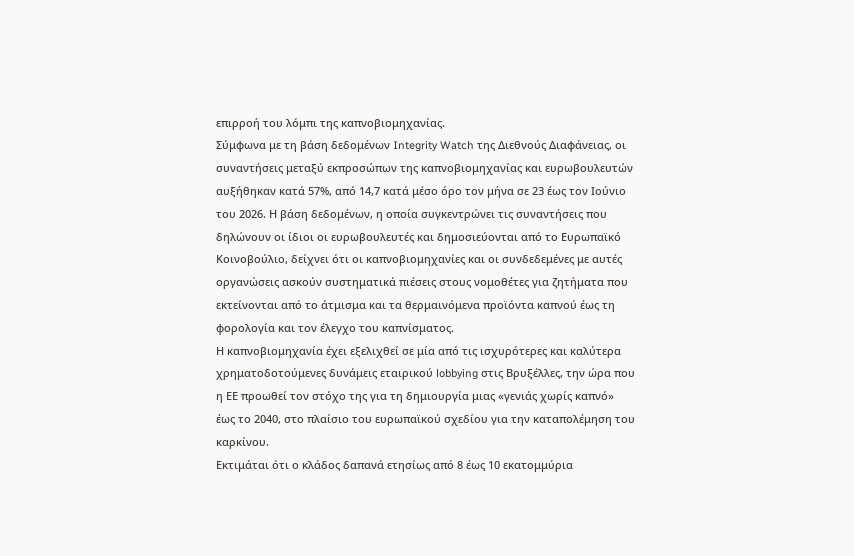επιρροή του λόμπι της καπνοβιομηχανίας.
Σύμφωνα με τη βάση δεδομένων Integrity Watch της Διεθνούς Διαφάνειας, οι συναντήσεις μεταξύ εκπροσώπων της καπνοβιομηχανίας και ευρωβουλευτών αυξήθηκαν κατά 57%, από 14,7 κατά μέσο όρο τον μήνα σε 23 έως τον Ιούνιο του 2026. Η βάση δεδομένων, η οποία συγκεντρώνει τις συναντήσεις που δηλώνουν οι ίδιοι οι ευρωβουλευτές και δημοσιεύονται από το Ευρωπαϊκό Κοινοβούλιο, δείχνει ότι οι καπνοβιομηχανίες και οι συνδεδεμένες με αυτές οργανώσεις ασκούν συστηματικά πιέσεις στους νομοθέτες για ζητήματα που εκτείνονται από το άτμισμα και τα θερμαινόμενα προϊόντα καπνού έως τη φορολογία και τον έλεγχο του καπνίσματος.
Η καπνοβιομηχανία έχει εξελιχθεί σε μία από τις ισχυρότερες και καλύτερα χρηματοδοτούμενες δυνάμεις εταιρικού lobbying στις Βρυξέλλες, την ώρα που η ΕΕ προωθεί τον στόχο της για τη δημιουργία μιας «γενιάς χωρίς καπνό» έως το 2040, στο πλαίσιο του ευρωπαϊκού σχεδίου για την καταπολέμηση του καρκίνου.
Εκτιμάται ότι ο κλάδος δαπανά ετησίως από 8 έως 10 εκατομμύρια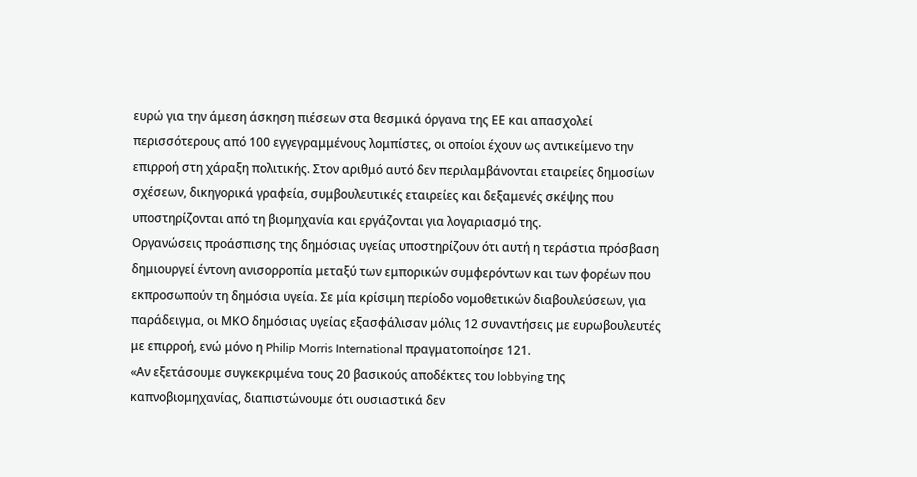ευρώ για την άμεση άσκηση πιέσεων στα θεσμικά όργανα της ΕΕ και απασχολεί περισσότερους από 100 εγγεγραμμένους λομπίστες, οι οποίοι έχουν ως αντικείμενο την επιρροή στη χάραξη πολιτικής. Στον αριθμό αυτό δεν περιλαμβάνονται εταιρείες δημοσίων σχέσεων, δικηγορικά γραφεία, συμβουλευτικές εταιρείες και δεξαμενές σκέψης που υποστηρίζονται από τη βιομηχανία και εργάζονται για λογαριασμό της.
Οργανώσεις προάσπισης της δημόσιας υγείας υποστηρίζουν ότι αυτή η τεράστια πρόσβαση δημιουργεί έντονη ανισορροπία μεταξύ των εμπορικών συμφερόντων και των φορέων που εκπροσωπούν τη δημόσια υγεία. Σε μία κρίσιμη περίοδο νομοθετικών διαβουλεύσεων, για παράδειγμα, οι ΜΚΟ δημόσιας υγείας εξασφάλισαν μόλις 12 συναντήσεις με ευρωβουλευτές με επιρροή, ενώ μόνο η Philip Morris International πραγματοποίησε 121.
«Αν εξετάσουμε συγκεκριμένα τους 20 βασικούς αποδέκτες του lobbying της καπνοβιομηχανίας, διαπιστώνουμε ότι ουσιαστικά δεν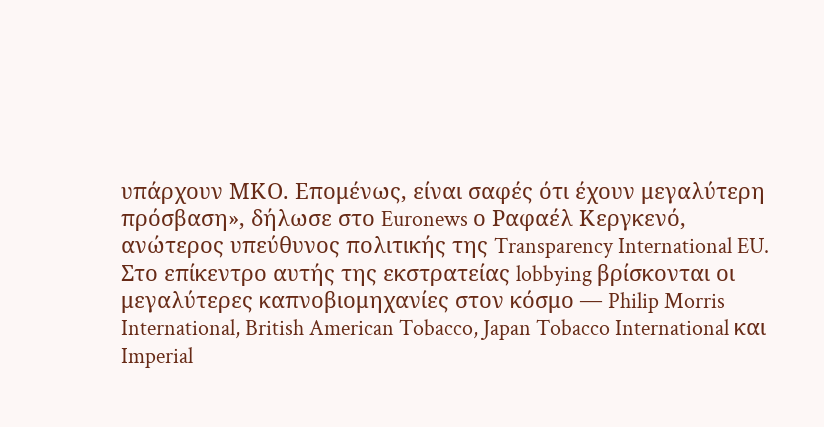υπάρχουν ΜΚΟ. Επομένως, είναι σαφές ότι έχουν μεγαλύτερη πρόσβαση», δήλωσε στο Euronews ο Ραφαέλ Κεργκενό, ανώτερος υπεύθυνος πολιτικής της Transparency International EU.
Στο επίκεντρο αυτής της εκστρατείας lobbying βρίσκονται οι μεγαλύτερες καπνοβιομηχανίες στον κόσμο — Philip Morris International, British American Tobacco, Japan Tobacco International και Imperial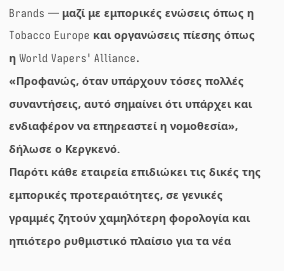Brands — μαζί με εμπορικές ενώσεις όπως η Tobacco Europe και οργανώσεις πίεσης όπως η World Vapers' Alliance.
«Προφανώς, όταν υπάρχουν τόσες πολλές συναντήσεις, αυτό σημαίνει ότι υπάρχει και ενδιαφέρον να επηρεαστεί η νομοθεσία», δήλωσε ο Κεργκενό.
Παρότι κάθε εταιρεία επιδιώκει τις δικές της εμπορικές προτεραιότητες, σε γενικές γραμμές ζητούν χαμηλότερη φορολογία και ηπιότερο ρυθμιστικό πλαίσιο για τα νέα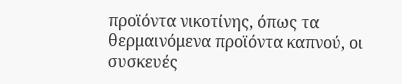προϊόντα νικοτίνης, όπως τα θερμαινόμενα προϊόντα καπνού, οι συσκευές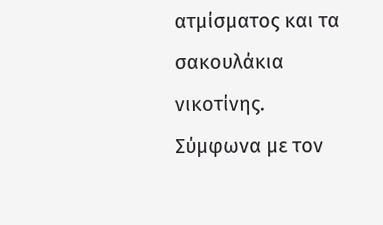ατμίσματος και τα σακουλάκια νικοτίνης.
Σύμφωνα με τον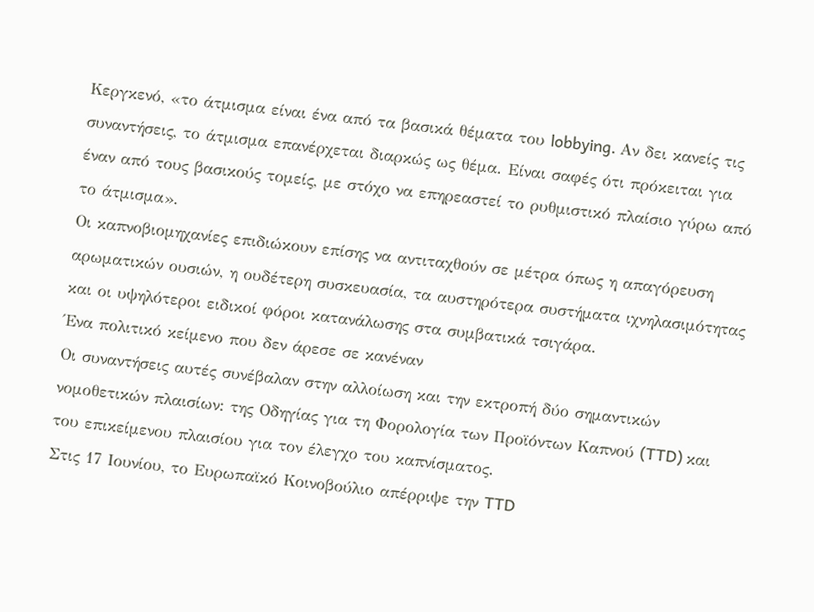Κεργκενό, «το άτμισμα είναι ένα από τα βασικά θέματα του lobbying. Αν δει κανείς τις συναντήσεις, το άτμισμα επανέρχεται διαρκώς ως θέμα. Είναι σαφές ότι πρόκειται για έναν από τους βασικούς τομείς, με στόχο να επηρεαστεί το ρυθμιστικό πλαίσιο γύρω από το άτμισμα».
Οι καπνοβιομηχανίες επιδιώκουν επίσης να αντιταχθούν σε μέτρα όπως η απαγόρευση αρωματικών ουσιών, η ουδέτερη συσκευασία, τα αυστηρότερα συστήματα ιχνηλασιμότητας και οι υψηλότεροι ειδικοί φόροι κατανάλωσης στα συμβατικά τσιγάρα.
Ένα πολιτικό κείμενο που δεν άρεσε σε κανέναν
Οι συναντήσεις αυτές συνέβαλαν στην αλλοίωση και την εκτροπή δύο σημαντικών νομοθετικών πλαισίων: της Οδηγίας για τη Φορολογία των Προϊόντων Καπνού (TTD) και του επικείμενου πλαισίου για τον έλεγχο του καπνίσματος.
Στις 17 Ιουνίου, το Ευρωπαϊκό Κοινοβούλιο απέρριψε την TTD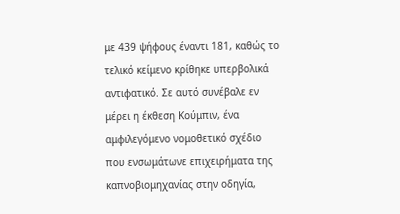με 439 ψήφους έναντι 181, καθώς το τελικό κείμενο κρίθηκε υπερβολικά αντιφατικό. Σε αυτό συνέβαλε εν μέρει η έκθεση Κούμπιν, ένα αμφιλεγόμενο νομοθετικό σχέδιο που ενσωμάτωνε επιχειρήματα της καπνοβιομηχανίας στην οδηγία,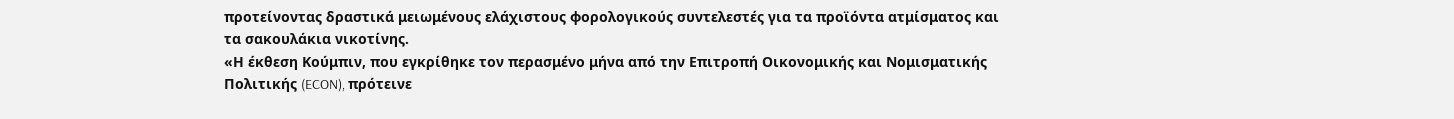προτείνοντας δραστικά μειωμένους ελάχιστους φορολογικούς συντελεστές για τα προϊόντα ατμίσματος και τα σακουλάκια νικοτίνης.
«Η έκθεση Κούμπιν, που εγκρίθηκε τον περασμένο μήνα από την Επιτροπή Οικονομικής και Νομισματικής Πολιτικής (ECON), πρότεινε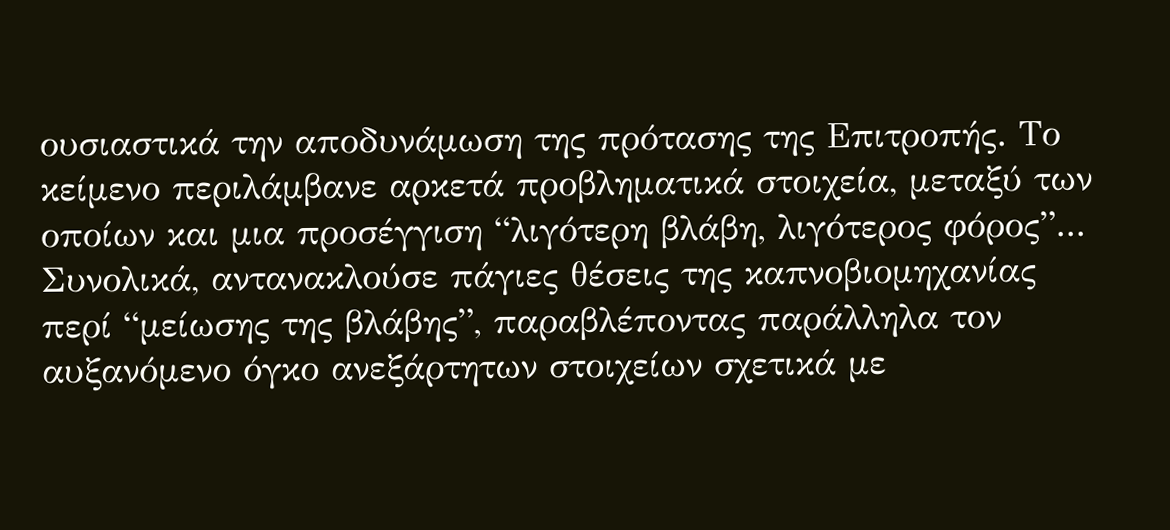ουσιαστικά την αποδυνάμωση της πρότασης της Επιτροπής. Το κείμενο περιλάμβανε αρκετά προβληματικά στοιχεία, μεταξύ των οποίων και μια προσέγγιση “λιγότερη βλάβη, λιγότερος φόρος”... Συνολικά, αντανακλούσε πάγιες θέσεις της καπνοβιομηχανίας περί “μείωσης της βλάβης”, παραβλέποντας παράλληλα τον αυξανόμενο όγκο ανεξάρτητων στοιχείων σχετικά με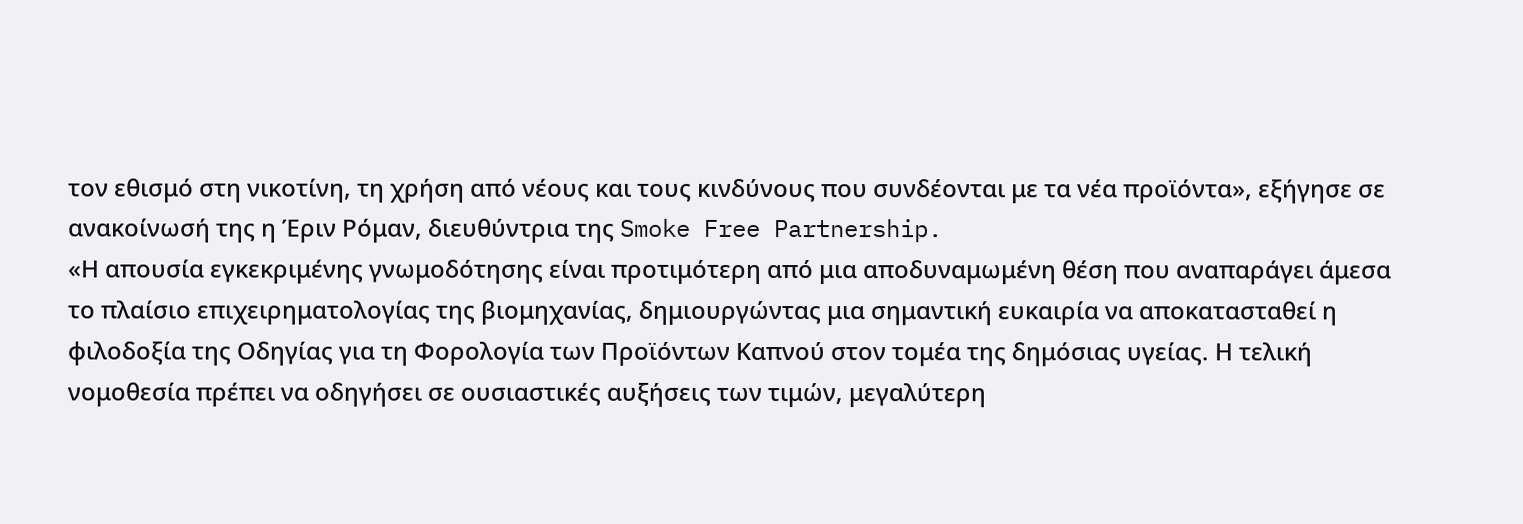τον εθισμό στη νικοτίνη, τη χρήση από νέους και τους κινδύνους που συνδέονται με τα νέα προϊόντα», εξήγησε σε ανακοίνωσή της η Έριν Ρόμαν, διευθύντρια της Smoke Free Partnership.
«Η απουσία εγκεκριμένης γνωμοδότησης είναι προτιμότερη από μια αποδυναμωμένη θέση που αναπαράγει άμεσα το πλαίσιο επιχειρηματολογίας της βιομηχανίας, δημιουργώντας μια σημαντική ευκαιρία να αποκατασταθεί η φιλοδοξία της Οδηγίας για τη Φορολογία των Προϊόντων Καπνού στον τομέα της δημόσιας υγείας. Η τελική νομοθεσία πρέπει να οδηγήσει σε ουσιαστικές αυξήσεις των τιμών, μεγαλύτερη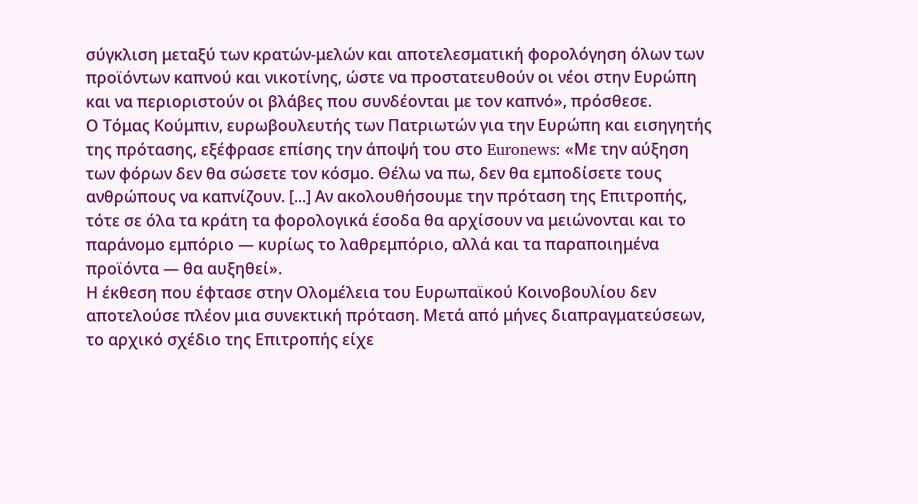σύγκλιση μεταξύ των κρατών-μελών και αποτελεσματική φορολόγηση όλων των προϊόντων καπνού και νικοτίνης, ώστε να προστατευθούν οι νέοι στην Ευρώπη και να περιοριστούν οι βλάβες που συνδέονται με τον καπνό», πρόσθεσε.
Ο Τόμας Κούμπιν, ευρωβουλευτής των Πατριωτών για την Ευρώπη και εισηγητής της πρότασης, εξέφρασε επίσης την άποψή του στο Euronews: «Με την αύξηση των φόρων δεν θα σώσετε τον κόσμο. Θέλω να πω, δεν θα εμποδίσετε τους ανθρώπους να καπνίζουν. [...] Αν ακολουθήσουμε την πρόταση της Επιτροπής, τότε σε όλα τα κράτη τα φορολογικά έσοδα θα αρχίσουν να μειώνονται και το παράνομο εμπόριο — κυρίως το λαθρεμπόριο, αλλά και τα παραποιημένα προϊόντα — θα αυξηθεί».
Η έκθεση που έφτασε στην Ολομέλεια του Ευρωπαϊκού Κοινοβουλίου δεν αποτελούσε πλέον μια συνεκτική πρόταση. Μετά από μήνες διαπραγματεύσεων, το αρχικό σχέδιο της Επιτροπής είχε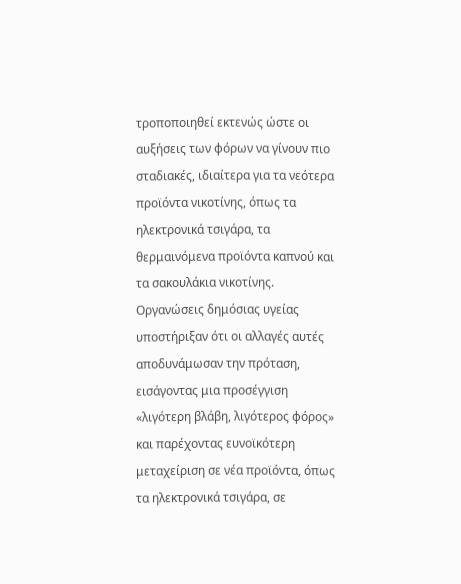τροποποιηθεί εκτενώς ώστε οι αυξήσεις των φόρων να γίνουν πιο σταδιακές, ιδιαίτερα για τα νεότερα προϊόντα νικοτίνης, όπως τα ηλεκτρονικά τσιγάρα, τα θερμαινόμενα προϊόντα καπνού και τα σακουλάκια νικοτίνης.
Οργανώσεις δημόσιας υγείας υποστήριξαν ότι οι αλλαγές αυτές αποδυνάμωσαν την πρόταση, εισάγοντας μια προσέγγιση «λιγότερη βλάβη, λιγότερος φόρος» και παρέχοντας ευνοϊκότερη μεταχείριση σε νέα προϊόντα, όπως τα ηλεκτρονικά τσιγάρα, σε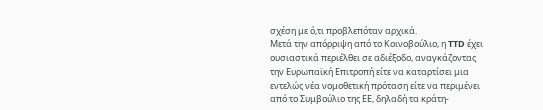σχέση με ό,τι προβλεπόταν αρχικά.
Μετά την απόρριψη από το Κοινοβούλιο, η TTD έχει ουσιαστικά περιέλθει σε αδιέξοδο, αναγκάζοντας την Ευρωπαϊκή Επιτροπή είτε να καταρτίσει μια εντελώς νέα νομοθετική πρόταση είτε να περιμένει από το Συμβούλιο της ΕΕ, δηλαδή τα κράτη-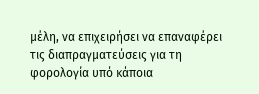μέλη, να επιχειρήσει να επαναφέρει τις διαπραγματεύσεις για τη φορολογία υπό κάποια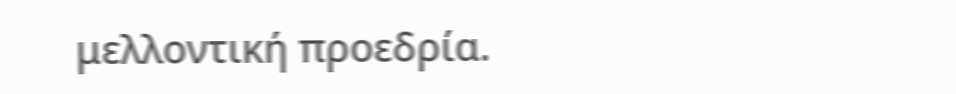μελλοντική προεδρία.